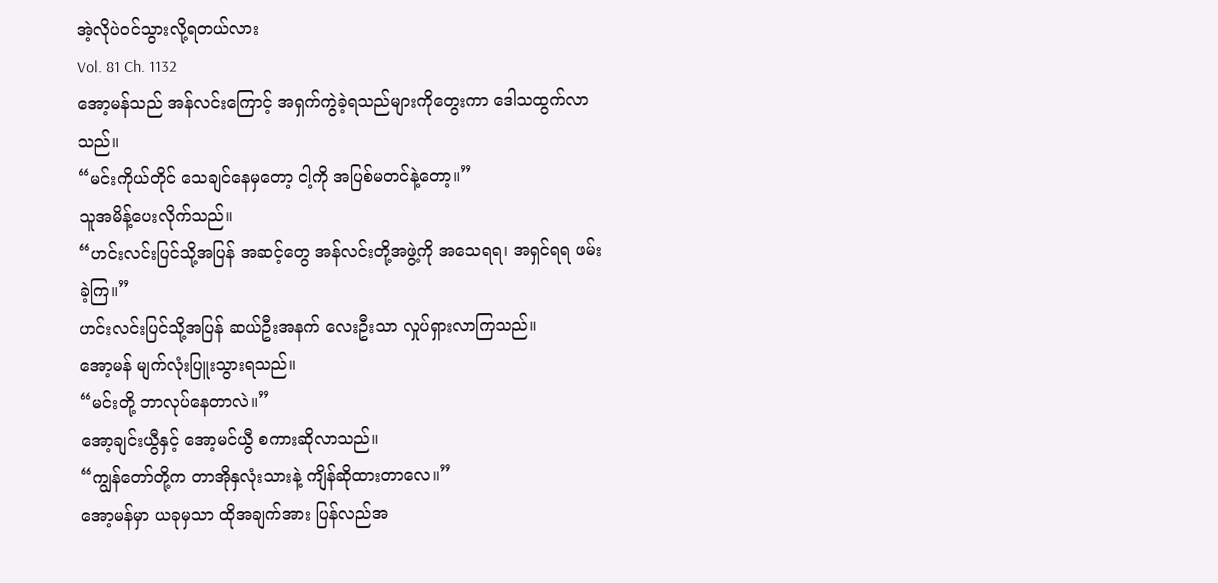အဲ့လိုပဲဝင်သွားလို့ရတယ်လား
Vol. 81 Ch. 1132
အော့မန်သည် အန်လင်းကြောင့် အရှက်ကွဲခဲ့ရသည်များကိုတွေးကာ ဒေါသထွက်လာသည်။
“မင်းကိုယ်တိုင် သေချင်နေမှတော့ ငါ့ကို အပြစ်မတင်နဲ့တော့။”
သူအမိန့်ပေးလိုက်သည်။
“ဟင်းလင်းပြင်သို့အပြန် အဆင့်တွေ အန်လင်းတို့အဖွဲ့ကို အသေရရ၊ အရှင်ရရ ဖမ်းခဲ့ကြ။”
ဟင်းလင်းပြင်သို့အပြန် ဆယ်ဦးအနက် လေးဦးသာ လှုပ်ရှားလာကြသည်။
အော့မန် မျက်လုံးပြူးသွားရသည်။
“မင်းတို့ ဘာလုပ်နေတာလဲ။”
အော့ချင်းယွီနှင့် အော့မင်ယွီ စကားဆိုလာသည်။
“ကျွန်တော်တို့က တာအိုနှလုံးသားနဲ့ ကျိန်ဆိုထားတာလေ။”
အော့မန်မှာ ယခုမှသာ ထိုအချက်အား ပြန်လည်အ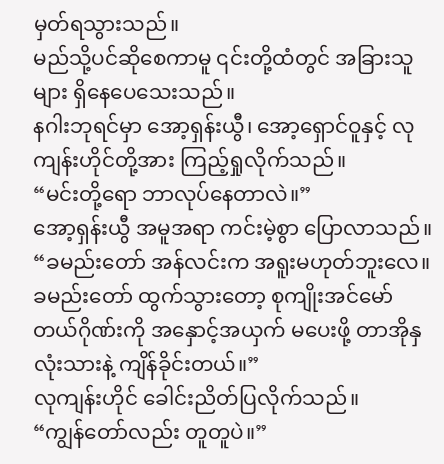မှတ်ရသွားသည်။
မည်သို့ပင်ဆိုစေကာမူ ၎င်းတို့ထံတွင် အခြားသူများ ရှိနေပေသေးသည်။
နဂါးဘုရင်မှာ အော့ရှန်းယွီ၊ အော့ရှောင်ဝူနှင့် လုကျန်းဟိုင်တို့အား ကြည့်ရှုလိုက်သည်။
“မင်းတို့ရော ဘာလုပ်နေတာလဲ။”
အော့ရှန်းယွီ အမူအရာ ကင်းမဲ့စွာ ပြောလာသည်။
“ခမည်းတော် အန်လင်းက အရူးမဟုတ်ဘူးလေ။ ခမည်းတော် ထွက်သွားတော့ စုကျိုးအင်မော်တယ်ဂိုဏ်းကို အနှောင့်အယှက် မပေးဖို့ တာအိုနှလုံးသားနဲ့ ကျိန်ခိုင်းတယ်။”
လုကျန်းဟိုင် ခေါင်းညိတ်ပြလိုက်သည်။
“ကျွန်တော်လည်း တူတူပဲ။”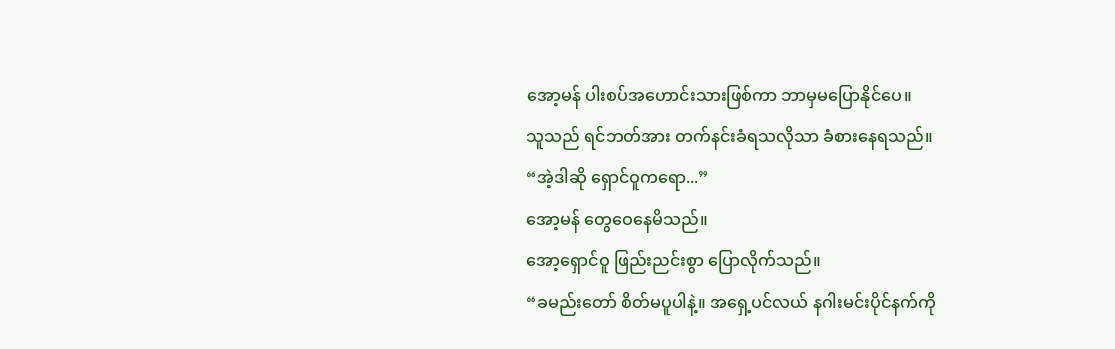အော့မန် ပါးစပ်အဟောင်းသားဖြစ်ကာ ဘာမှမပြောနိုင်ပေ။
သူသည် ရင်ဘတ်အား တက်နင်းခံရသလိုသာ ခံစားနေရသည်။
“အဲ့ဒါဆို ရှောင်ဝူကရော...”
အော့မန် တွေဝေနေမိသည်။
အော့ရှောင်ဝူ ဖြည်းညင်းစွာ ပြောလိုက်သည်။
“ခမည်းတော် စိတ်မပူပါနဲ့။ အရှေ့ပင်လယ် နဂါးမင်းပိုင်နက်ကို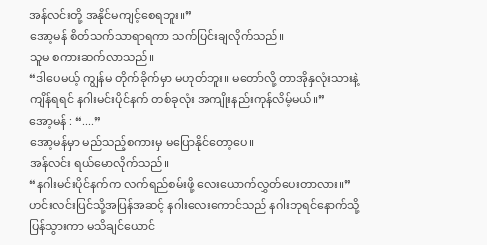အန်လင်းတို့ အနိုင်မကျင့်စေရဘူး။”
အော့မန် စိတ်သက်သာရာရကာ သက်ပြင်းချလိုက်သည်။
သူမ စကားဆက်လာသည်။
“ဒါပေမယ့် ကျွန်မ တိုက်ခိုက်မှာ မဟုတ်ဘူး။ မတော်လို့ တာအိုနှလုံးသားနဲ့ ကျိန်ရရင် နဂါးမင်းပိုင်နက် တစ်ခုလုံး အကျိုးနည်းကုန်လိမ့်မယ်။”
အော့မန် : “....”
အော့မန်မှာ မည်သည့်စကားမှ မပြောနိုင်တော့ပေ။
အန်လင်း ရယ်မောလိုက်သည်။
“နဂါးမင်းပိုင်နက်က လက်ရည်စမ်းဖို့ လေးယောက်လွှတ်ပေးတာလား။”
ဟင်းလင်းပြင်သို့အပြန်အဆင့် နဂါးလေးကောင်သည် နဂါးဘုရင်နောက်သို့ ပြန်သွားကာ မသိချင်ယောင်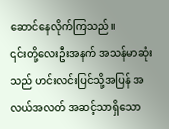ဆောင်နေလိုက်ကြသည်။
၎င်းတို့လေးဦးအနက် အသန်မာဆုံးသည် ဟင်းလင်းပြင်သို့အပြန် အလယ်အလတ် အဆင့်သာရှိသော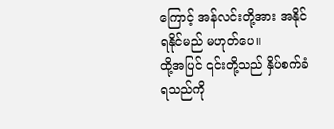ကြောင့် အန်လင်းတို့အား အနိုင်ရနိုင်မည် မဟုတ်ပေ။
ထို့အပြင် ၎င်းတို့သည် နှိပ်စက်ခံရသည်ကို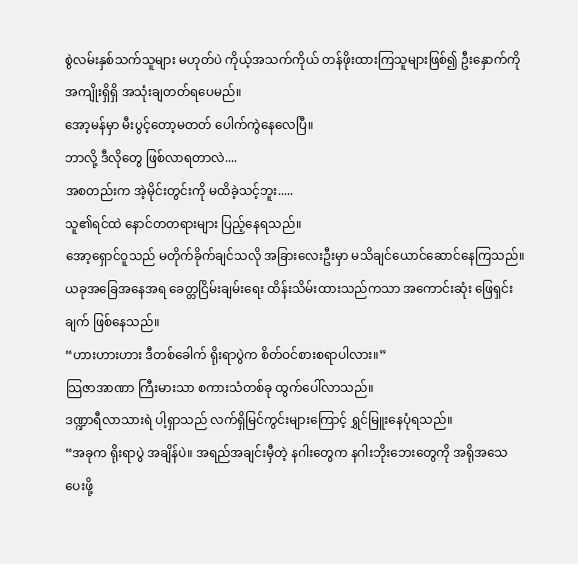စွဲလမ်းနှစ်သက်သူများ မဟုတ်ပဲ ကိုယ့်အသက်ကိုယ် တန်ဖိုးထားကြသူများဖြစ်၍ ဦးနှောက်ကို အကျိုးရှိရှိ အသုံးချတတ်ရပေမည်။
အော့မန်မှာ မီးပွင့်တော့မတတ် ပေါက်ကွဲနေလေပြီ။
ဘာလို့ ဒီလိုတွေ ဖြစ်လာရတာလဲ....
အစတည်းက အဲ့မိုင်းတွင်းကို မထိခဲ့သင့်ဘူး.....
သူ၏ရင်ထဲ နောင်တတရားများ ပြည့်နေရသည်။
အော့ရှောင်ဝူသည် မတိုက်ခိုက်ချင်သလို အခြားလေးဦးမှာ မသိချင်ယောင်ဆောင်နေကြသည်။
ယခုအခြေအနေအရ ခေတ္တငြိမ်းချမ်းရေး ထိန်းသိမ်းထားသည်ကသာ အကောင်းဆုံး ဖြေရှင်းချက် ဖြစ်နေသည်။
“ဟားဟားဟား ဒီတစ်ခေါက် ရိုးရာပွဲက စိတ်ဝင်စားစရာပါလား။”
သြဇာအာဏာ ကြီးမားသာ စကားသံတစ်ခု ထွက်ပေါ်လာသည်။
ဒဏ္ဍာရီလာသားရဲ ပါ့ရှာသည် လက်ရှိမြင်ကွင်းများကြောင့် ရွှင်မြူးနေပုံရသည်။
“အခုက ရိုးရာပွဲ အချိန်ပဲ။ အရည်အချင်းမှီတဲ့ နဂါးတွေက နဂါးဘိုးဘေးတွေကို အရိုအသေပေးဖို့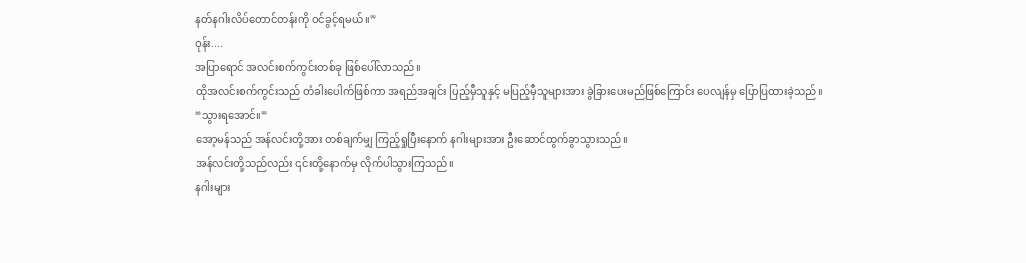နတ်နဂါးလိပ်တောင်တန်းကို ဝင်ခွင့်ရမယ်။”
ဝုန်း....
အပြာရောင် အလင်းစက်ကွင်းတစ်ခု ဖြစ်ပေါ်လာသည်။
ထိုအလင်းစက်ကွင်းသည် တံခါးပေါက်ဖြစ်ကာ အရည်အချင်း ပြည့်မှီသူနှင့် မပြည့်မှီသူများအား ခွဲခြားပေးမည်ဖြစ်ကြောင်း ပေလျန်မှ ပြောပြထားခဲ့သည်။
“သွားရအောင်။”
အော့မန်သည် အန်လင်းတို့အား တစ်ချက်မျှ ကြည့်ရှုပြီးနောက် နဂါးများအား ဦးဆောင်ထွက်ခွာသွားသည်။
အန်လင်းတို့သည်လည်း ၎င်းတို့နောက်မှ လိုက်ပါသွားကြသည်။
နဂါးများ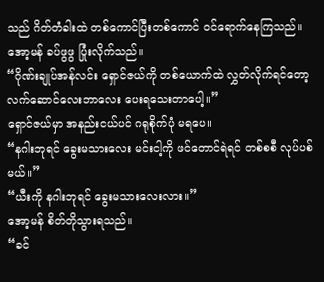သည် ဂိတ်တံခါးထဲ တစ်ကောင်ပြီးတစ်ကောင် ဝင်ရောက်နေကြသည်။
အော့မန် ခပ်ဖွဖွ ပြုံးလိုက်သည်။
“ဂိုဏ်းချုပ်အန်လင်း ရှောင်ဇယ်ကို တစ်ယောက်ထဲ လွှတ်လိုက်ရင်တော့ လက်ဆောင်လေးဘာလေး ပေးရသေးတာပေါ့။”
ရှောင်ဇယ်မှာ အနည်းငယ်ပင် ဂရုစိုက်ပုံ မရပေ။
“နဂါးဘုရင် ခွေးမသားလေး မင်းငါ့ကို ဖင်တောင်ရဲရင် တစ်စစီ လုပ်ပစ်မယ်။”
“ယီးကို နဂါးဘုရင် ခွေးမသားလေးလား။”
အော့မန် စိတ်တိုသွားရသည်။
“ခင်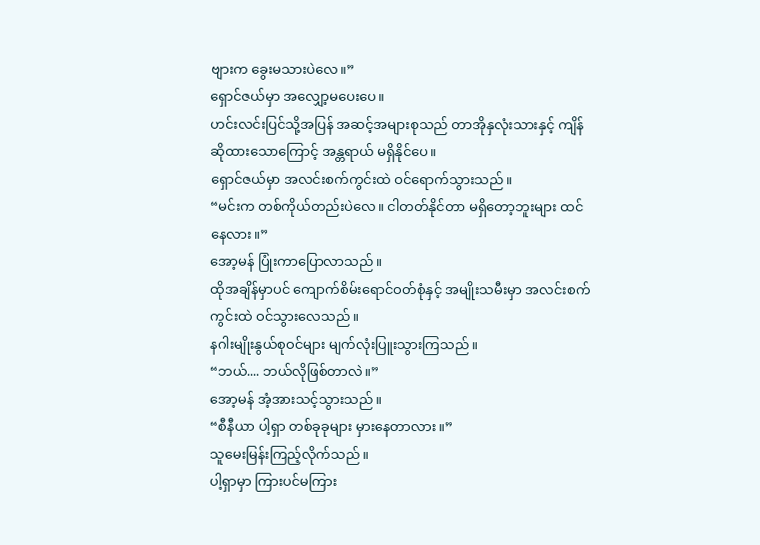ဗျားက ခွေးမသားပဲလေ။”
ရှောင်ဇယ်မှာ အလျှော့မပေးပေ။
ဟင်းလင်းပြင်သို့အပြန် အဆင့်အများစုသည် တာအိုနှလုံးသားနှင့် ကျိန်ဆိုထားသောကြောင့် အန္တရာယ် မရှိနိုင်ပေ။
ရှောင်ဇယ်မှာ အလင်းစက်ကွင်းထဲ ဝင်ရောက်သွားသည်။
“မင်းက တစ်ကိုယ်တည်းပဲလေ။ ငါတတ်နိုင်တာ မရှိတော့ဘူးများ ထင်နေလား။”
အော့မန် ပြုံးကာပြောလာသည်။
ထိုအချိန်မှာပင် ကျောက်စိမ်းရောင်ဝတ်စုံနှင့် အမျိုးသမီးမှာ အလင်းစက်ကွင်းထဲ ဝင်သွားလေသည်။
နဂါးမျိုးနွယ်စုဝင်များ မျက်လုံးပြူးသွားကြသည်။
“ဘယ်.... ဘယ်လိုဖြစ်တာလဲ။”
အော့မန် အံ့အားသင့်သွားသည်။
“စီနီယာ ပါ့ရှာ တစ်ခုခုများ မှားနေတာလား။”
သူမေးမြန်းကြည့်လိုက်သည်။
ပါ့ရှာမှာ ကြားပင်မကြား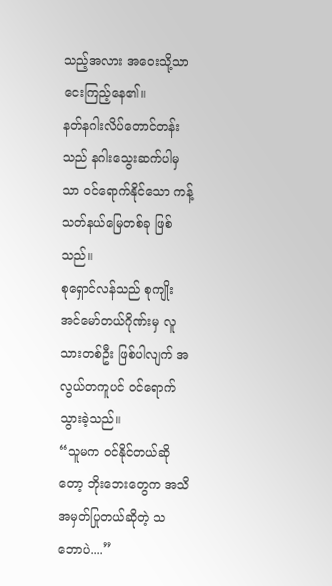သည့်အလား အဝေးသို့သာ ငေးကြည့်နေ၏။
နတ်နဂါးလိပ်တောင်တန်းသည် နဂါးသွေးဆက်ပါမှသာ ဝင်ရောက်နိုင်သော ကန့်သတ်နယ်မြေတစ်ခု ဖြစ်သည်။
စုရှောင်လန်သည် စုကျိုးအင်မော်တယ်ဂိုဏ်းမှ လူသားတစ်ဦး ဖြစ်ပါလျက် အလွယ်တကူပင် ဝင်ရောက်သွားခဲ့သည်။
“သူမက ဝင်နိုင်တယ်ဆိုတော့ ဘိုးဘေးတွေက အသိအမှတ်ပြုတယ်ဆိုတဲ့ သဘောပဲ....”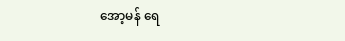အော့မန် ရေ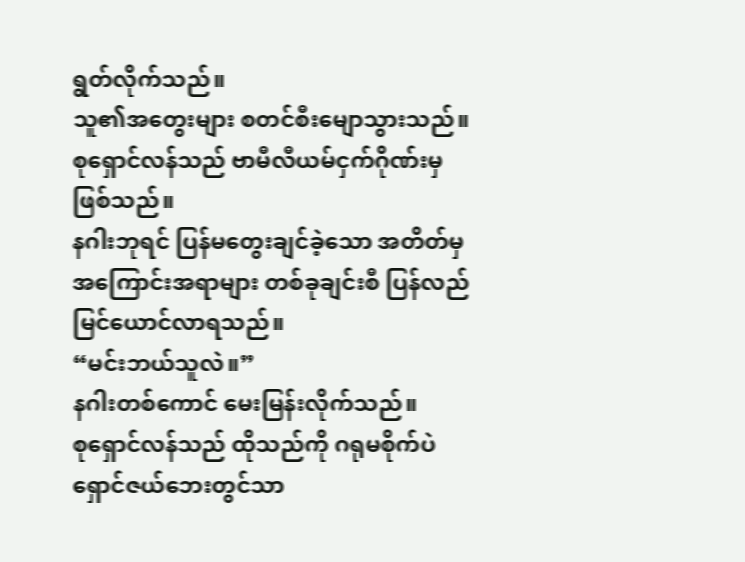ရွတ်လိုက်သည်။
သူ၏အတွေးများ စတင်စီးမျောသွားသည်။
စုရှောင်လန်သည် ဗာမီလီယမ်ငှက်ဂိုဏ်းမှ ဖြစ်သည်။
နဂါးဘုရင် ပြန်မတွေးချင်ခဲ့သော အတိတ်မှ အကြောင်းအရာများ တစ်ခုချင်းစီ ပြန်လည်မြင်ယောင်လာရသည်။
“မင်းဘယ်သူလဲ။”
နဂါးတစ်ကောင် မေးမြန်းလိုက်သည်။
စုရှောင်လန်သည် ထိုသည်ကို ဂရုမစိုက်ပဲ ရှောင်ဇယ်ဘေးတွင်သာ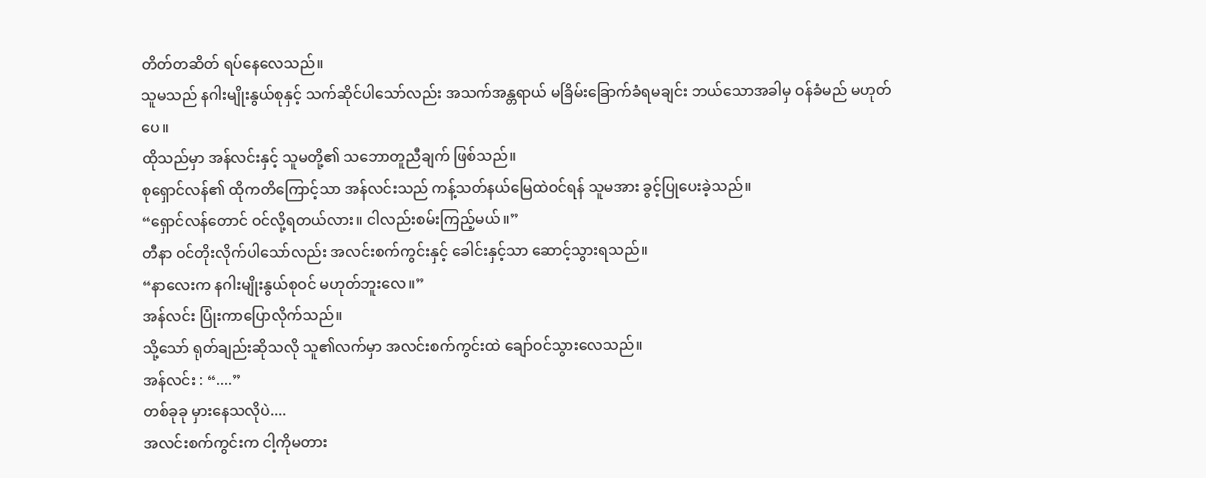တိတ်တဆိတ် ရပ်နေလေသည်။
သူမသည် နဂါးမျိုးနွယ်စုနှင့် သက်ဆိုင်ပါသော်လည်း အသက်အန္တရာယ် မခြိမ်းခြောက်ခံရမချင်း ဘယ်သောအခါမှ ဝန်ခံမည် မဟုတ်ပေ။
ထိုသည်မှာ အန်လင်းနှင့် သူမတို့၏ သဘောတူညီချက် ဖြစ်သည်။
စုရှောင်လန်၏ ထိုကတိကြောင့်သာ အန်လင်းသည် ကန့်သတ်နယ်မြေထဲဝင်ရန် သူမအား ခွင့်ပြုပေးခဲ့သည်။
“ရှောင်လန်တောင် ဝင်လို့ရတယ်လား။ ငါလည်းစမ်းကြည့်မယ်။”
တီနာ ဝင်တိုးလိုက်ပါသော်လည်း အလင်းစက်ကွင်းနှင့် ခေါင်းနှင့်သာ ဆောင့်သွားရသည်။
“နာလေးက နဂါးမျိုးနွယ်စုဝင် မဟုတ်ဘူးလေ။”
အန်လင်း ပြုံးကာပြောလိုက်သည်။
သို့သော် ရုတ်ချည်းဆိုသလို သူ၏လက်မှာ အလင်းစက်ကွင်းထဲ ချော်ဝင်သွားလေသည်။
အန်လင်း : “....”
တစ်ခုခု မှားနေသလိုပဲ....
အလင်းစက်ကွင်းက ငါ့ကိုမတား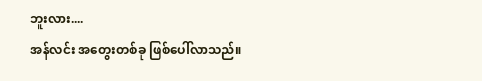ဘူးလား....
အန်လင်း အတွေးတစ်ခု ဖြစ်ပေါ်လာသည်။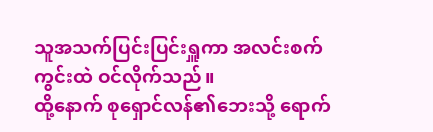သူအသက်ပြင်းပြင်းရှူကာ အလင်းစက်ကွင်းထဲ ဝင်လိုက်သည်။
ထို့နောက် စုရှောင်လန်၏ဘေးသို့ ရောက်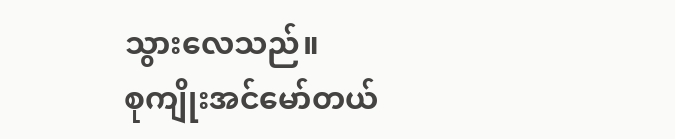သွားလေသည်။
စုကျိုးအင်မော်တယ်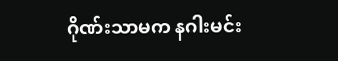ဂိုဏ်းသာမက နဂါးမင်း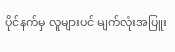ပိုင်နက်မှ လူများပင် မျက်လုံးအပြူး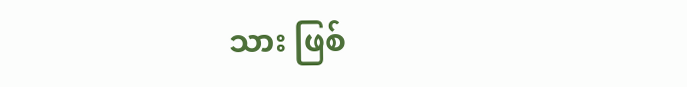သား ဖြစ်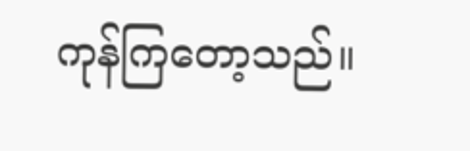ကုန်ကြတော့သည်။